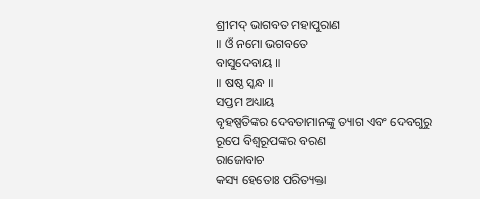ଶ୍ରୀମଦ୍ ଭାଗବତ ମହାପୁରାଣ
॥ ଓଁ ନମୋ ଭଗବତେ
ବାସୁଦେବାୟ ॥
॥ ଷଷ୍ଠ ସ୍କନ୍ଧ ॥
ସପ୍ତମ ଅଧ୍ୟାୟ
ବୃହଷ୍ପତିଙ୍କର ଦେବତାମାନଙ୍କୁ ତ୍ୟାଗ ଏବଂ ଦେବଗୁରୁ ରୂପେ ବିଶ୍ବରୂପଙ୍କର ବରଣ
ରାଜୋବାଚ
କସ୍ୟ ହେତୋଃ ପରିତ୍ୟକ୍ତା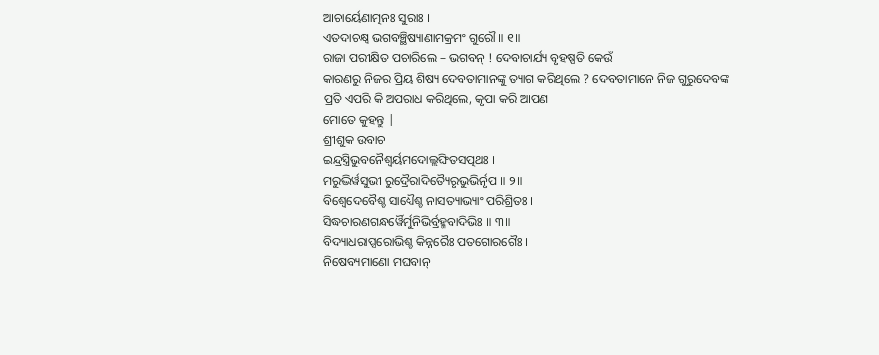ଆଚାର୍ୟେଣାତ୍ମନଃ ସୁରାଃ ।
ଏତଦାଚକ୍ଷ୍ୱ ଭଗବଞ୍ଛିଷ୍ୟାଣାମକ୍ରମଂ ଗୁରୌ ॥ ୧॥
ରାଜା ପରୀକ୍ଷିତ ପଚାରିଲେ – ଭଗବନ୍ ! ଦେବାଚାର୍ଯ୍ୟ ବୃହଷ୍ପତି କେଉଁ
କାରଣରୁ ନିଜର ପ୍ରିୟ ଶିଷ୍ୟ ଦେବତାମାନଙ୍କୁ ତ୍ୟାଗ କରିଥିଲେ ? ଦେବତାମାନେ ନିଜ ଗୁରୁଦେବଙ୍କ
ପ୍ରତି ଏପରି କି ଅପରାଧ କରିଥିଲେ, କୃପା କରି ଆପଣ
ମୋତେ କୁହନ୍ତୁ |
ଶ୍ରୀଶୁକ ଉବାଚ
ଇନ୍ଦ୍ରସ୍ତ୍ରିଭୁବନୈଶ୍ୱର୍ୟମଦୋଲ୍ଲଙ୍ଘିତସତ୍ପଥଃ ।
ମରୁଦ୍ଭିର୍ୱସୁଭୀ ରୁଦ୍ରୈରାଦିତ୍ୟୈରୃଭୁଭିର୍ନୃପ ॥ ୨॥
ବିଶ୍ୱେଦେବୈଶ୍ଚ ସାଧ୍ୟୈଶ୍ଚ ନାସତ୍ୟାଭ୍ୟାଂ ପରିଶ୍ରିତଃ ।
ସିଦ୍ଧଚାରଣଗନ୍ଧର୍ୱୈର୍ମୁନିଭିର୍ବ୍ରହ୍ମବାଦିଭିଃ ॥ ୩॥
ବିଦ୍ୟାଧରାପ୍ସରୋଭିଶ୍ଚ କିନ୍ନରୈଃ ପତଗୋରଗୈଃ ।
ନିଷେବ୍ୟମାଣୋ ମଘବାନ୍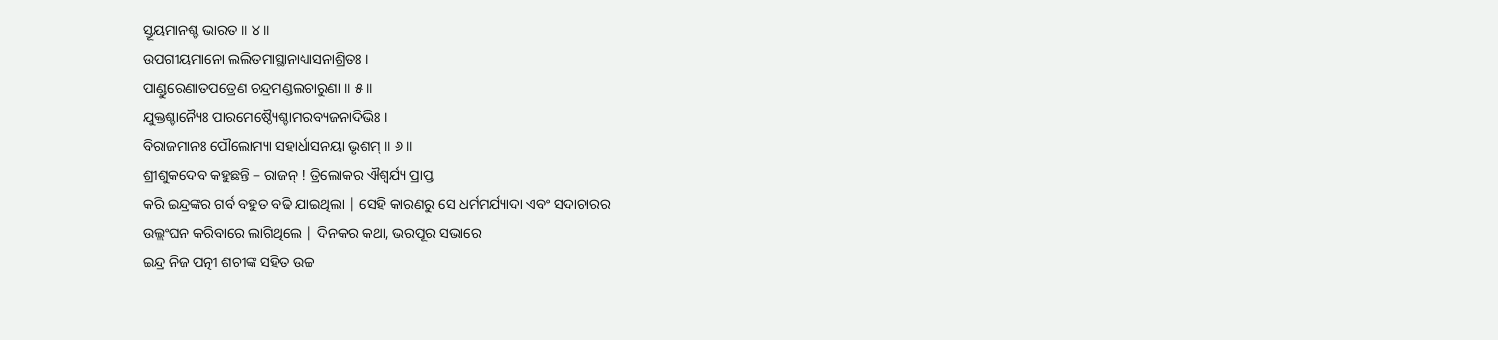ସ୍ତୂୟମାନଶ୍ଚ ଭାରତ ॥ ୪॥
ଉପଗୀୟମାନୋ ଲଲିତମାସ୍ଥାନାଧ୍ୟାସନାଶ୍ରିତଃ ।
ପାଣ୍ଡୁରେଣାତପତ୍ରେଣ ଚନ୍ଦ୍ରମଣ୍ଡଲଚାରୁଣା ॥ ୫॥
ଯୁକ୍ତଶ୍ଚାନ୍ୟୈଃ ପାରମେଷ୍ଠ୍ୟୈଶ୍ଚାମରବ୍ୟଜନାଦିଭିଃ ।
ବିରାଜମାନଃ ପୌଲୋମ୍ୟା ସହାର୍ଧାସନୟା ଭୃଶମ୍ ॥ ୬॥
ଶ୍ରୀଶୁକଦେବ କହୁଛନ୍ତି – ରାଜନ୍ ! ତ୍ରିଲୋକର ଐଶ୍ବର୍ଯ୍ୟ ପ୍ରାପ୍ତ
କରି ଇନ୍ଦ୍ରଙ୍କର ଗର୍ବ ବହୁତ ବଢି ଯାଇଥିଲା | ସେହି କାରଣରୁ ସେ ଧର୍ମମର୍ଯ୍ୟାଦା ଏବଂ ସଦାଚାରର
ଉଲ୍ଲଂଘନ କରିବାରେ ଲାଗିଥିଲେ | ଦିନକର କଥା, ଭରପୂର ସଭାରେ
ଇନ୍ଦ୍ର ନିଜ ପତ୍ନୀ ଶଚୀଙ୍କ ସହିତ ଉଚ୍ଚ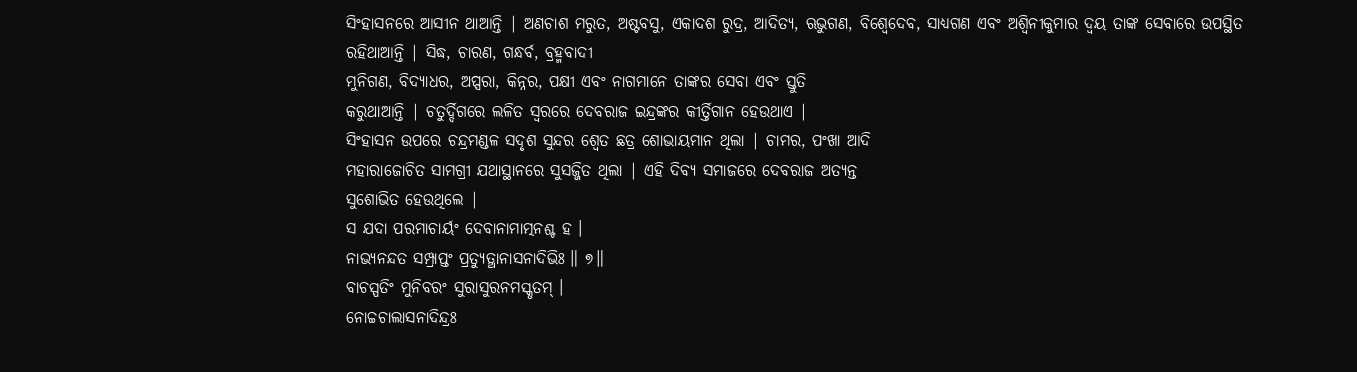ସିଂହାସନରେ ଆସୀନ ଥାଆନ୍ତି | ଅଣଚାଶ ମରୁତ, ଅଷ୍ଟବସୁ, ଏକାଦଶ ରୁଦ୍ର, ଆଦିତ୍ୟ, ଋଭୁଗଣ, ବିଶ୍ବେଦେବ, ସାଧ୍ୟଗଣ ଏବଂ ଅଶ୍ବିନୀକୁମାର ଦ୍ବୟ ତାଙ୍କ ସେବାରେ ଉପସ୍ଥିତ
ରହିଥାଆନ୍ତି | ସିଦ୍ଧ, ଚାରଣ, ଗନ୍ଧର୍ବ, ବ୍ରହ୍ମବାଦୀ
ମୁନିଗଣ, ବିଦ୍ୟାଧର, ଅପ୍ସରା, କିନ୍ନର, ପକ୍ଷୀ ଏବଂ ନାଗମାନେ ତାଙ୍କର ସେବା ଏବଂ ସ୍ତୁତି
କରୁଥାଆନ୍ତି | ଚତୁର୍ଦ୍ଦିଗରେ ଲଳିତ ସ୍ବରରେ ଦେବରାଜ ଇନ୍ଦ୍ରଙ୍କର କୀର୍ତ୍ତିଗାନ ହେଉଥାଏ |
ସିଂହାସନ ଉପରେ ଚନ୍ଦ୍ରମଣ୍ଡଳ ସଦୃଶ ସୁନ୍ଦର ଶ୍ବେତ ଛତ୍ର ଶୋଭାୟମାନ ଥିଲା | ଚାମର, ପଂଖା ଆଦି
ମହାରାଜୋଚିତ ସାମଗ୍ରୀ ଯଥାସ୍ଥାନରେ ସୁସଜ୍ଜିତ ଥିଲା | ଏହି ଦିବ୍ୟ ସମାଜରେ ଦେବରାଜ ଅତ୍ୟନ୍ତ
ସୁଶୋଭିତ ହେଉଥିଲେ |
ସ ଯଦା ପରମାଚାର୍ୟଂ ଦେବାନାମାତ୍ମନଶ୍ଚ ହ ।
ନାଭ୍ୟନନ୍ଦତ ସମ୍ପ୍ରାପ୍ତଂ ପ୍ରତ୍ୟୁତ୍ଥାନାସନାଦିଭିଃ ॥ ୭॥
ବାଚସ୍ପତିଂ ମୁନିବରଂ ସୁରାସୁରନମସ୍କୃତମ୍ ।
ନୋଚ୍ଚଚାଲାସନାଦିନ୍ଦ୍ରଃ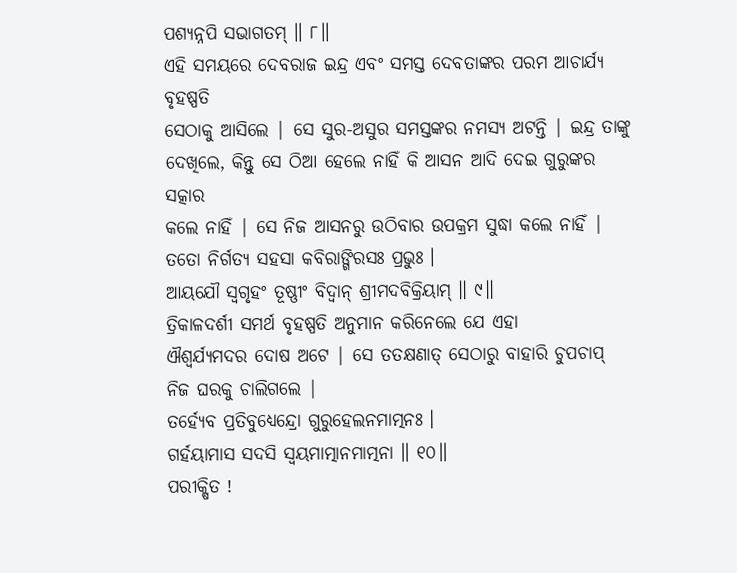ପଶ୍ୟନ୍ନପି ସଭାଗତମ୍ ॥ ୮॥
ଏହି ସମୟରେ ଦେବରାଜ ଇନ୍ଦ୍ର ଏବଂ ସମସ୍ତ ଦେବତାଙ୍କର ପରମ ଆଚାର୍ଯ୍ୟ ବୃହଷ୍ପତି
ସେଠାକୁ ଆସିଲେ | ସେ ସୁର-ଅସୁର ସମସ୍ତଙ୍କର ନମସ୍ୟ ଅଟନ୍ତି | ଇନ୍ଦ୍ର ତାଙ୍କୁ ଦେଖିଲେ, କିନ୍ତୁ ସେ ଠିଆ ହେଲେ ନାହିଁ କି ଆସନ ଆଦି ଦେଇ ଗୁରୁଙ୍କର ସତ୍କାର
କଲେ ନାହିଁ | ସେ ନିଜ ଆସନରୁ ଉଠିବାର ଉପକ୍ରମ ସୁଦ୍ଧା କଲେ ନାହିଁ |
ତତୋ ନିର୍ଗତ୍ୟ ସହସା କବିରାଙ୍ଗିରସଃ ପ୍ରଭୁଃ ।
ଆୟଯୌ ସ୍ୱଗୃହଂ ତୂଷ୍ଣୀଂ ବିଦ୍ୱାନ୍ ଶ୍ରୀମଦବିକ୍ରିୟାମ୍ ॥ ୯॥
ତ୍ରିକାଳଦର୍ଶୀ ସମର୍ଥ ବୃହଷ୍ପତି ଅନୁମାନ କରିନେଲେ ଯେ ଏହା
ଐଶ୍ବର୍ଯ୍ୟମଦର ଦୋଷ ଅଟେ | ସେ ତତକ୍ଷଣାତ୍ ସେଠାରୁ ବାହାରି ଚୁପଚାପ୍ ନିଜ ଘରକୁ ଚାଲିଗଲେ |
ତର୍ହ୍ୟେବ ପ୍ରତିବୁଧ୍ୟେନ୍ଦ୍ରୋ ଗୁରୁହେଲନମାତ୍ମନଃ ।
ଗର୍ହୟାମାସ ସଦସି ସ୍ୱୟମାତ୍ମାନମାତ୍ମନା ॥ ୧୦॥
ପରୀକ୍ଷିତ !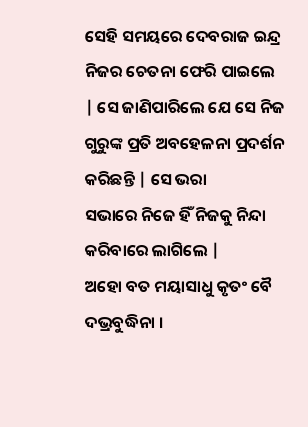ସେହି ସମୟରେ ଦେବରାଜ ଇନ୍ଦ୍ର ନିଜର ଚେତନା ଫେରି ପାଇଲେ
| ସେ ଜାଣିପାରିଲେ ଯେ ସେ ନିଜ ଗୁରୁଙ୍କ ପ୍ରତି ଅବହେଳନା ପ୍ରଦର୍ଶନ କରିଛନ୍ତି | ସେ ଭରା
ସଭାରେ ନିଜେ ହିଁ ନିଜକୁ ନିନ୍ଦା କରିବାରେ ଲାଗିଲେ |
ଅହୋ ବତ ମୟାସାଧୁ କୃତଂ ବୈ ଦଭ୍ରବୁଦ୍ଧିନା ।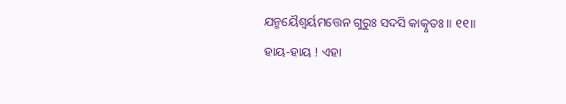ଯନ୍ମୟୈଶ୍ୱର୍ୟମତ୍ତେନ ଗୁରୁଃ ସଦସି କାତ୍କୃତଃ ॥ ୧୧॥
ହାୟ-ହାୟ ! ଏହା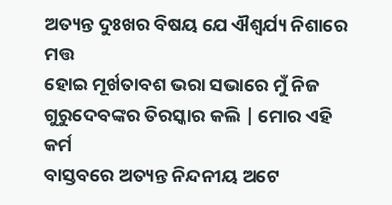ଅତ୍ୟନ୍ତ ଦୁଃଖର ବିଷୟ ଯେ ଐଶ୍ବର୍ଯ୍ୟ ନିଶାରେ ମତ୍ତ
ହୋଇ ମୂର୍ଖତାବଶ ଭରା ସଭାରେ ମୁଁ ନିଜ ଗୁରୁଦେବଙ୍କର ତିରସ୍କାର କଲି | ମୋର ଏହି କର୍ମ
ବାସ୍ତବରେ ଅତ୍ୟନ୍ତ ନିନ୍ଦନୀୟ ଅଟେ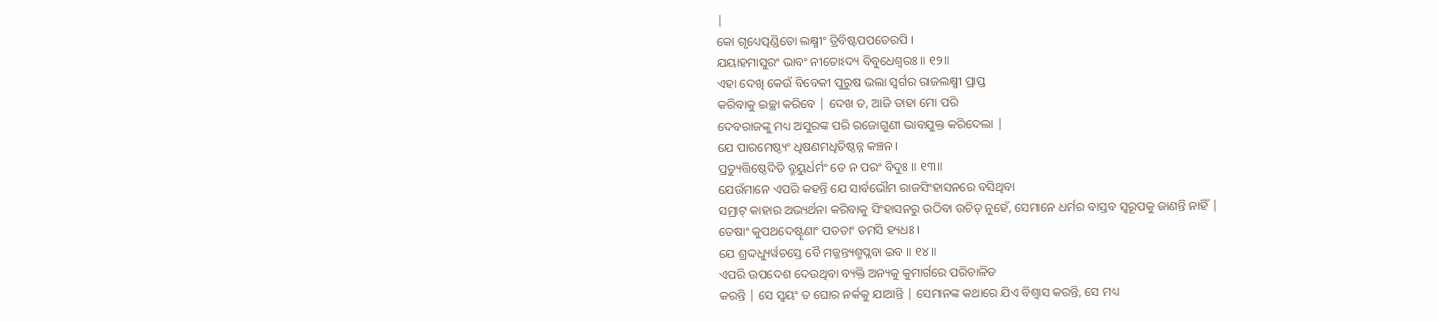|
କୋ ଗୃଧ୍ୟେତ୍ପଣ୍ଡିତୋ ଲକ୍ଷ୍ମୀଂ ତ୍ରିବିଷ୍ଟପପତେରପି ।
ଯୟାହମାସୁରଂ ଭାବଂ ନୀତୋଽଦ୍ୟ ବିବୁଧେଶ୍ୱରଃ ॥ ୧୨॥
ଏହା ଦେଖି କେଉଁ ବିବେକୀ ପୁରୁଷ ଭଲା ସ୍ବର୍ଗର ରାଜଲକ୍ଷ୍ମୀ ପ୍ରାପ୍ତ
କରିବାକୁ ଇଚ୍ଛା କରିବେ | ଦେଖ ତ, ଆଜି ତାହା ମୋ ପରି
ଦେବରାଜଙ୍କୁ ମଧ୍ୟ ଅସୁରଙ୍କ ପରି ରଜୋଗୁଣୀ ଭାବଯୁକ୍ତ କରିଦେଲା |
ଯେ ପାରମେଷ୍ଠ୍ୟଂ ଧିଷଣମଧିତିଷ୍ଠନ୍ନ କଞ୍ଚନ ।
ପ୍ରତ୍ୟୁତ୍ତିଷ୍ଠେଦିତି ବ୍ରୂୟୁର୍ଧର୍ମଂ ତେ ନ ପରଂ ବିଦୁଃ ॥ ୧୩॥
ଯେଉଁମାନେ ଏପରି କହନ୍ତି ଯେ ସାର୍ବଭୌମ ରାଜସିଂହାସନରେ ବସିଥିବା
ସମ୍ରାଟ୍ କାହାର ଅଭ୍ୟର୍ଥନା କରିବାକୁ ସିଂହାସନରୁ ଉଠିବା ଉଚିତ୍ ନୁହେଁ, ସେମାନେ ଧର୍ମର ବାସ୍ତବ ସ୍ଵରୂପକୁ ଜାଣନ୍ତି ନାହିଁ |
ତେଷାଂ କୁପଥଦେଷ୍ଟୄଣାଂ ପତତାଂ ତମସି ହ୍ୟଧଃ ।
ଯେ ଶ୍ରଦ୍ଦଧ୍ୟୁର୍ୱଚସ୍ତେ ବୈ ମଜ୍ଜନ୍ତ୍ୟଶ୍ମପ୍ଲବା ଇବ ॥ ୧୪॥
ଏପରି ଉପଦେଶ ଦେଉଥିବା ବ୍ୟକ୍ତି ଅନ୍ୟକୁ କୁମାର୍ଗରେ ପରିଚାଳିତ
କରନ୍ତି | ସେ ସ୍ବୟଂ ତ ଘୋର ନର୍କକୁ ଯାଆନ୍ତି | ସେମାନଙ୍କ କଥାରେ ଯିଏ ବିଶ୍ବାସ କରନ୍ତି, ସେ ମଧ୍ୟ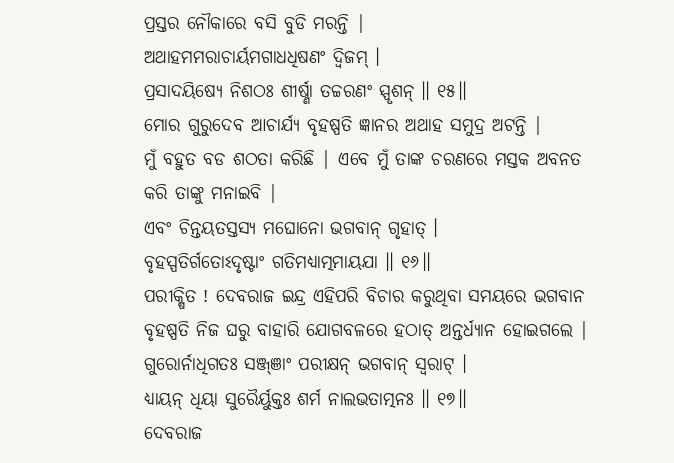ପ୍ରସ୍ତର ନୌକାରେ ବସି ବୁଡି ମରନ୍ତି |
ଅଥାହମମରାଚାର୍ୟମଗାଧଧିଷଣଂ ଦ୍ୱିଜମ୍ ।
ପ୍ରସାଦୟିଷ୍ୟେ ନିଶଠଃ ଶୀର୍ଷ୍ଣା ତଚ୍ଚରଣଂ ସ୍ପୃଶନ୍ ॥ ୧୫॥
ମୋର ଗୁରୁଦେବ ଆଚାର୍ଯ୍ୟ ବୃହଷ୍ପତି ଜ୍ଞାନର ଅଥାହ ସମୁଦ୍ର ଅଟନ୍ତି |
ମୁଁ ବହୁତ ବଡ ଶଠତା କରିଛି | ଏବେ ମୁଁ ତାଙ୍କ ଚରଣରେ ମସ୍ତକ ଅବନତ କରି ତାଙ୍କୁ ମନାଇବି |
ଏବଂ ଚିନ୍ତୟତସ୍ତସ୍ୟ ମଘୋନୋ ଭଗବାନ୍ ଗୃହାତ୍ ।
ବୃହସ୍ପତିର୍ଗତୋଽଦୃଷ୍ଟାଂ ଗତିମଧ୍ୟାତ୍ମମାୟଯା ॥ ୧୬॥
ପରୀକ୍ଷିତ ! ଦେବରାଜ ଇନ୍ଦ୍ର ଏହିପରି ବିଚାର କରୁଥିବା ସମୟରେ ଭଗବାନ
ବୃହଷ୍ପତି ନିଜ ଘରୁ ବାହାରି ଯୋଗବଳରେ ହଠାତ୍ ଅନ୍ତର୍ଧ୍ୟାନ ହୋଇଗଲେ |
ଗୁରୋର୍ନାଧିଗତଃ ସଞ୍ଜ୍ଞାଂ ପରୀକ୍ଷନ୍ ଭଗବାନ୍ ସ୍ୱରାଟ୍ ।
ଧ୍ୟାୟନ୍ ଧିୟା ସୁରୈର୍ୟୁକ୍ତଃ ଶର୍ମ ନାଲଭତାତ୍ମନଃ ॥ ୧୭॥
ଦେବରାଜ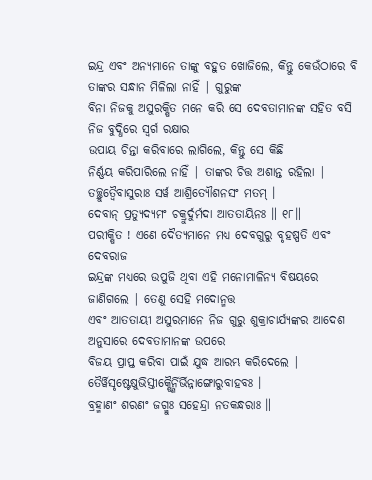ଇନ୍ଦ୍ର ଏବଂ ଅନ୍ୟମାନେ ତାଙ୍କୁ ବହୁତ ଖୋଜିଲେ, କିନ୍ତୁ କେଉଁଠାରେ ବି ତାଙ୍କର ସନ୍ଧାନ ମିଳିଲା ନାହିଁ | ଗୁରୁଙ୍କ
ବିନା ନିଜକୁ ଅସୁରକ୍ଷିତ ମନେ କରି ସେ ଦେବତାମାନଙ୍କ ସହିତ ବସି ନିଜ ବୁଦ୍ଧିରେ ସ୍ବର୍ଗ ରକ୍ଷାର
ଉପାୟ ଚିନ୍ତା କରିବାରେ ଲାଗିଲେ, କିନ୍ତୁ ସେ କିଛି
ନିର୍ଣ୍ଣୟ କରିପାରିଲେ ନାହିଁ | ତାଙ୍କର ଚିତ୍ତ ଅଶାନ୍ତ ରହିଲା |
ତଚ୍ଛ୍ରୁତ୍ୱୈବାସୁରାଃ ସର୍ୱ ଆଶ୍ରିତ୍ୟୌଶନସଂ ମତମ୍ ।
ଦେବାନ୍ ପ୍ରତ୍ୟୁଦ୍ୟମଂ ଚକ୍ରୁର୍ଦୁର୍ମଦା ଆତତାୟିନଃ ॥ ୧୮॥
ପରୀକ୍ଷିତ ! ଏଣେ ଦୈତ୍ୟମାନେ ମଧ୍ୟ ଦେବଗୁରୁ ବୃହଷ୍ପତି ଏବଂ ଦେବରାଜ
ଇନ୍ଦ୍ରଙ୍କ ମଧ୍ୟରେ ଉପୁଜି ଥିବା ଏହି ମନୋମାଳିନ୍ୟ ବିଷୟରେ ଜାଣିଗଲେ | ତେଣୁ ସେହି ମଦୋନ୍ମତ୍ତ
ଏବଂ ଆତତାୟୀ ଅସୁରମାନେ ନିଜ ଗୁରୁ ଶୁକ୍ରାଚାର୍ଯ୍ୟଙ୍କର ଆଦେଶ ଅନୁସାରେ ଦେବତାମାନଙ୍କ ଉପରେ
ବିଜୟ ପ୍ରାପ୍ତ କରିବା ପାଇଁ ଯୁଦ୍ଧ ଆରମ୍ଭ କରିଦେଲେ |
ତୈର୍ୱିସୃଷ୍ଟେଷୁଭିସ୍ତୀକ୍ଷ୍ଣୈର୍ନିର୍ଭିନ୍ନାଙ୍ଗୋରୁବାହବଃ ।
ବ୍ରହ୍ମାଣଂ ଶରଣଂ ଜଗ୍ମୁଃ ସହେନ୍ଦ୍ରା ନତକନ୍ଧରାଃ ॥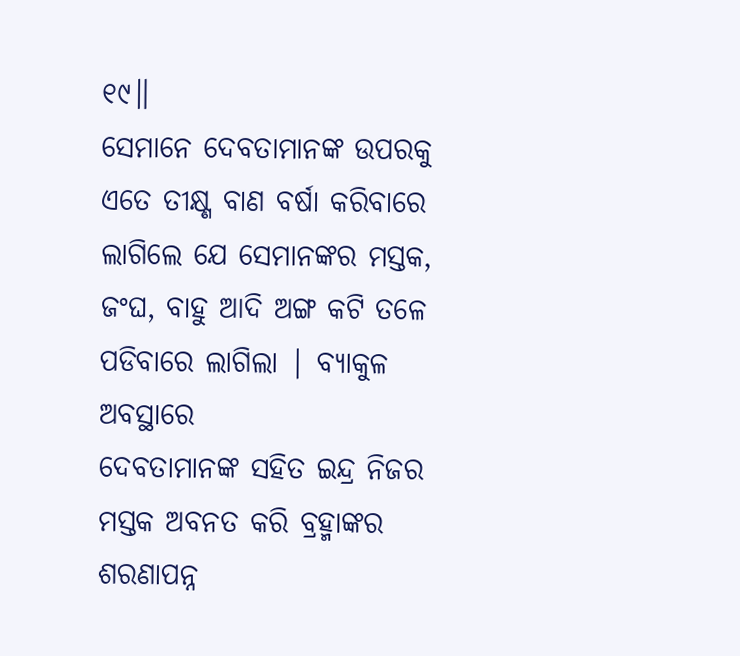୧୯॥
ସେମାନେ ଦେବତାମାନଙ୍କ ଉପରକୁ ଏତେ ତୀକ୍ଷ୍ଣ ବାଣ ବର୍ଷା କରିବାରେ
ଲାଗିଲେ ଯେ ସେମାନଙ୍କର ମସ୍ତକ, ଜଂଘ, ବାହୁ ଆଦି ଅଙ୍ଗ କଟି ତଳେ ପଡିବାରେ ଲାଗିଲା | ବ୍ୟାକୁଳ ଅବସ୍ଥାରେ
ଦେବତାମାନଙ୍କ ସହିତ ଇନ୍ଦ୍ର ନିଜର ମସ୍ତକ ଅବନତ କରି ବ୍ରହ୍ମାଙ୍କର ଶରଣାପନ୍ନ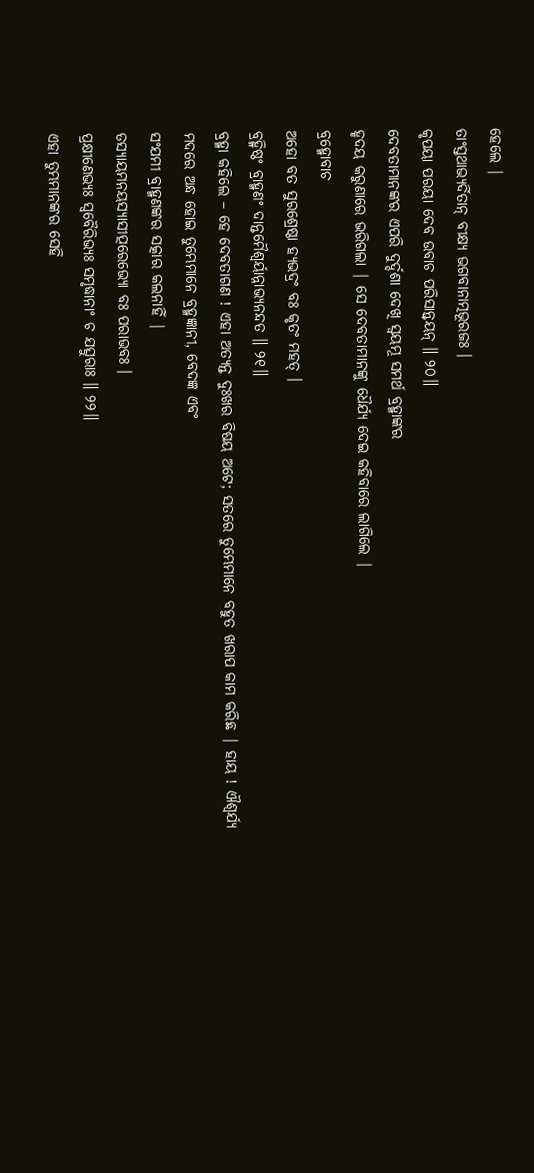ହେଲେ |
ତାଂସ୍ତଥାଭ୍ୟର୍ଦିତାନ୍ ବୀକ୍ଷ୍ୟ ଭଗବାନାତ୍ମଭୂରଜଃ ।
କୃପୟା ପରୟା ଦେବ ଉବାଚ ପରିସାନ୍ତ୍ୱୟନ୍ ॥ ୨୦॥
ଦେବତାମାନଙ୍କର ଏପରି ଦୁର୍ଦ୍ଦଶା ଦେଖି ସ୍ବୟମ୍ଭୂ ସମର୍ଥ ବ୍ରହ୍ମାଙ୍କର
ହୃଦୟ କରୁଣାରେ ଭରିଗଲା | ସେ ଦେବତାମାନଙ୍କୁ ଧୈର୍ଯ୍ୟ ଦେଇ କହିବାରେ ଲାଗିଲେ |
ବ୍ରହ୍ମୋବାଚ
ଅହୋ ବତ ସୁରଶ୍ରେଷ୍ଠା ହ୍ୟଭଦ୍ରଂ ବଃ କୃତଂ ମହତ୍ ।
ବ୍ରହ୍ମିଷ୍ଠଂ ବ୍ରାହ୍ମଣଂ ଦାନ୍ତମୈଶ୍ୱର୍ୟାନ୍ନାଭ୍ୟନନ୍ଦତ ॥ ୨୧॥
ବ୍ରହ୍ମା କହିଲେ – ହେ ଦେବତାଗଣ ! ଏହା ଅତ୍ୟନ୍ତ ଦୁଃଖର ବିଷୟ ଅଟେ; ସତରେ ତୁମ୍ଭେମାନେ ବହୁତ ଖରାପ କାମ କରିଛ | ହାୟ ! ଐଶ୍ବର୍ଯ୍ୟ
ମଦରେ ଅନ୍ଧ ହୋଇ ତୁମ୍ଭେମାନେ ବ୍ରହ୍ମଜ୍ଞାନୀ, ବେଦଜ୍ଞ ଏବଂ
ସଂଯମୀ ବ୍ରାହ୍ମଣଙ୍କର ସତ୍କାର କଲନାହିଁ |
ତସ୍ୟାୟମନୟସ୍ୟାସୀତ୍ପରେଭ୍ୟୋ ବଃ ପରାଭବଃ ।
ପ୍ରକ୍ଷୀଣେଭ୍ୟଃ ସ୍ୱବୈରିଭ୍ୟଃ ସମୃଦ୍ଧାନାଂ ଚ ଯତ୍ସୁରାଃ ॥ ୨୨॥
ଏହା ତୁମ୍ଭମାନଙ୍କର ସେହି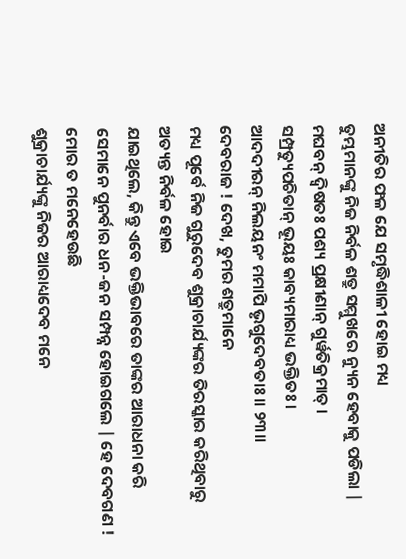ଅନୀତିର ଫଳ ଯେ ସମୃଦ୍ଧିଶାଳୀ ହୋଇ ମଧ୍ୟ
ତୁମ୍ଭମାନଙ୍କୁ ନିଜ ନିର୍ବଳ ଶତ୍ରୁ ସମ୍ମୁଖରେ ନ୍ୟୁନ ହେବାକୁ ପଡିଲା |
ମଘବନ୍ ଦ୍ୱିଷତଃ ପଶ୍ୟ ପ୍ରକ୍ଷୀଣାନ୍ ଗୁର୍ୱତିକ୍ରମାତ୍ ।
ସମ୍ପ୍ରତ୍ୟୁପଚିତାନ୍ ଭୂୟଃ କାବ୍ୟମାରାଧ୍ୟ ଭକ୍ତିତଃ ।
ଆଦଦୀରନ୍ ନିଲୟନଂ ମମାପି ଭୃଗୁଦେବତାଃ ॥ ୨୩॥
ଦେବରାଜ ! ଦେଖ, ତୁମର ଶତ୍ରୁମାନେ
ମଧ୍ୟ ପୂର୍ବେ ନିଜ ଗୁରୁଦେବ ଶୁକ୍ରାଚାର୍ଯ୍ୟଙ୍କର ତିରସ୍କାର କରିଥିବାରୁ ଅତ୍ୟନ୍ତ ନିର୍ବଳ ହୋଇ
ଯାଇଥିଲେ, କିନ୍ତୁ ଏବେ ଭକ୍ତିଭାବରେ ତାଙ୍କର ଆରାଧନା କରି
ସେମାନେ ପୁନର୍ବାର ଧନ-ଜନ ସମ୍ପନ୍ନ ହୋଇଗଲେ | ହେ ଦେବଗଣ ! ମୋର ତ ମନେହେଉଛି
ଶୁକ୍ରାଚାର୍ଯ୍ୟଙ୍କୁ ନିଜର ଆରାଧ୍ୟଦେବ ମନେ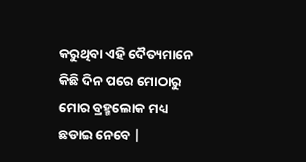କରୁଥିବା ଏହି ଦୈତ୍ୟମାନେ କିଛି ଦିନ ପରେ ମୋଠାରୁ
ମୋର ବ୍ରହ୍ମଲୋକ ମଧ୍ୟ ଛଡାଇ ନେବେ |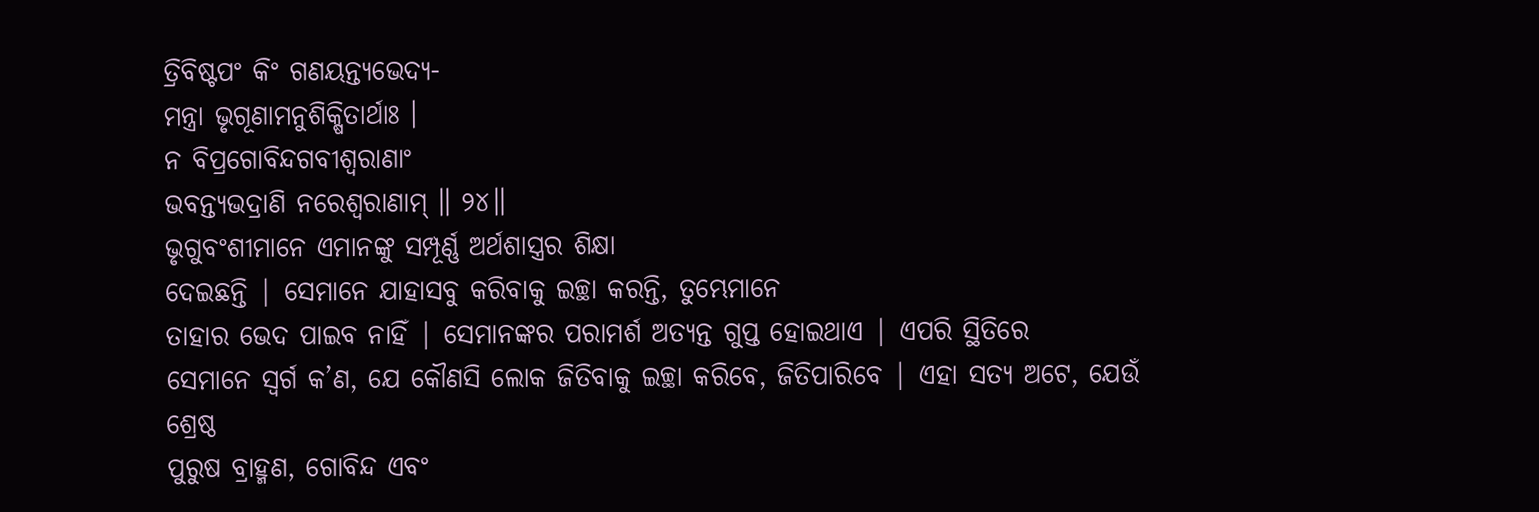ତ୍ରିବିଷ୍ଟପଂ କିଂ ଗଣୟନ୍ତ୍ୟଭେଦ୍ୟ-
ମନ୍ତ୍ରା ଭୃଗୂଣାମନୁଶିକ୍ଷିତାର୍ଥାଃ ।
ନ ବିପ୍ରଗୋବିନ୍ଦଗବୀଶ୍ୱରାଣାଂ
ଭବନ୍ତ୍ୟଭଦ୍ରାଣି ନରେଶ୍ୱରାଣାମ୍ ॥ ୨୪॥
ଭୃଗୁବଂଶୀମାନେ ଏମାନଙ୍କୁ ସମ୍ପୂର୍ଣ୍ଣ ଅର୍ଥଶାସ୍ତ୍ରର ଶିକ୍ଷା
ଦେଇଛନ୍ତି | ସେମାନେ ଯାହାସବୁ କରିବାକୁ ଇଚ୍ଛା କରନ୍ତି, ତୁମ୍ଭେମାନେ
ତାହାର ଭେଦ ପାଇବ ନାହିଁ | ସେମାନଙ୍କର ପରାମର୍ଶ ଅତ୍ୟନ୍ତ ଗୁପ୍ତ ହୋଇଥାଏ | ଏପରି ସ୍ଥିତିରେ
ସେମାନେ ସ୍ବର୍ଗ କ’ଣ, ଯେ କୌଣସି ଲୋକ ଜିତିବାକୁ ଇଚ୍ଛା କରିବେ, ଜିତିପାରିବେ | ଏହା ସତ୍ୟ ଅଟେ, ଯେଉଁ ଶ୍ରେଷ୍ଠ
ପୁରୁଷ ବ୍ରାହ୍ମଣ, ଗୋବିନ୍ଦ ଏବଂ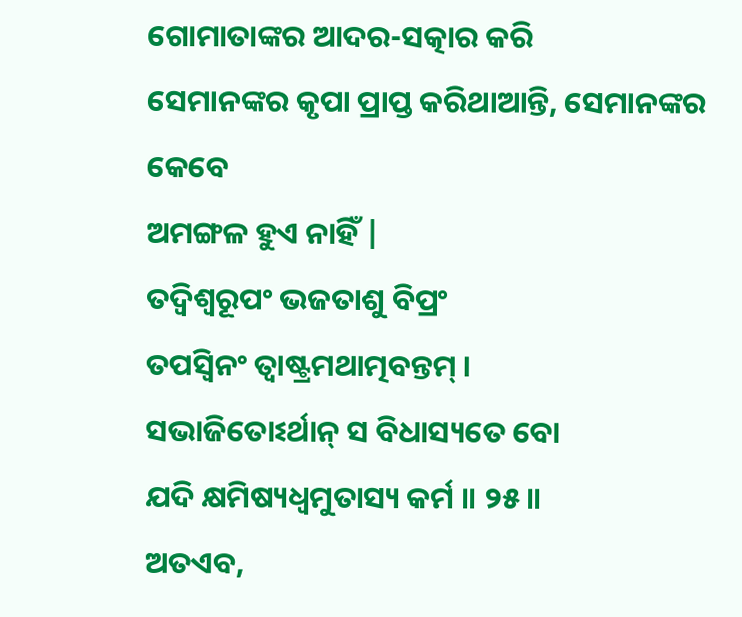ଗୋମାତାଙ୍କର ଆଦର-ସତ୍କାର କରି
ସେମାନଙ୍କର କୃପା ପ୍ରାପ୍ତ କରିଥାଆନ୍ତି, ସେମାନଙ୍କର କେବେ
ଅମଙ୍ଗଳ ହୁଏ ନାହିଁ |
ତଦ୍ୱିଶ୍ୱରୂପଂ ଭଜତାଶୁ ବିପ୍ରଂ
ତପସ୍ୱିନଂ ତ୍ୱାଷ୍ଟ୍ରମଥାତ୍ମବନ୍ତମ୍ ।
ସଭାଜିତୋଽର୍ଥାନ୍ ସ ବିଧାସ୍ୟତେ ବୋ
ଯଦି କ୍ଷମିଷ୍ୟଧ୍ୱମୁତାସ୍ୟ କର୍ମ ॥ ୨୫॥
ଅତଏବ,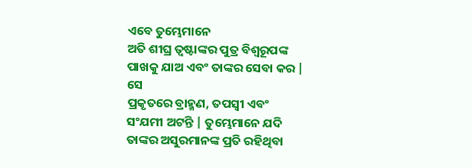ଏବେ ତୁମ୍ଭେମାନେ
ଅତି ଶୀଘ୍ର ତ୍ବଷ୍ଟାଙ୍କର ପୁତ୍ର ବିଶ୍ବରୂପଙ୍କ ପାଖକୁ ଯାଅ ଏବଂ ତାଙ୍କର ସେବା କର | ସେ
ପ୍ରକୃତରେ ବ୍ରାହ୍ମଣ, ତପସ୍ବୀ ଏବଂ
ସଂଯମୀ ଅଟନ୍ତି | ତୁମ୍ଭେମାନେ ଯଦି ତାଙ୍କର ଅସୁରମାନଙ୍କ ପ୍ରତି ରହିଥିବା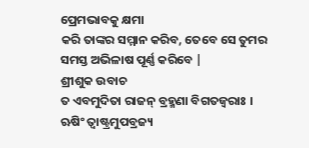ପ୍ରେମଭାବକୁ କ୍ଷମା
କରି ତାଙ୍କର ସମ୍ମାନ କରିବ, ତେବେ ସେ ତୁମର
ସମସ୍ତ ଅଭିଳାଷ ପୂର୍ଣ୍ଣ କରିବେ |
ଶ୍ରୀଶୁକ ଉବାଚ
ତ ଏବମୁଦିତା ରାଜନ୍ ବ୍ରହ୍ମଣା ବିଗତଜ୍ୱରାଃ ।
ଋଷିଂ ତ୍ୱାଷ୍ଟ୍ରମୁପବ୍ରଜ୍ୟ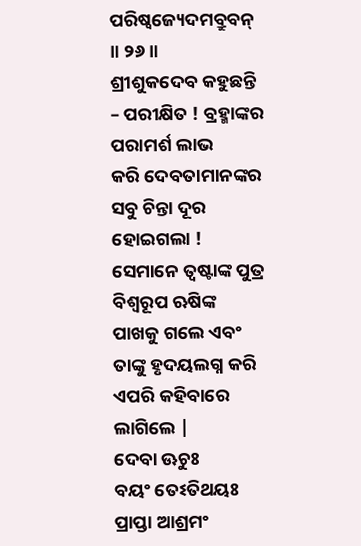ପରିଷ୍ୱଜ୍ୟେଦମବ୍ରୁବନ୍ ॥ ୨୬॥
ଶ୍ରୀଶୁକଦେବ କହୁଛନ୍ତି – ପରୀକ୍ଷିତ ! ବ୍ରହ୍ମାଙ୍କର ପରାମର୍ଶ ଲାଭ
କରି ଦେବତାମାନଙ୍କର ସବୁ ଚିନ୍ତା ଦୂର ହୋଇଗଲା ! ସେମାନେ ତ୍ବଷ୍ଟାଙ୍କ ପୁତ୍ର ବିଶ୍ବରୂପ ଋଷିଙ୍କ
ପାଖକୁ ଗଲେ ଏବଂ ତାଙ୍କୁ ହୃଦୟଲଗ୍ନ କରି ଏପରି କହିବାରେ ଲାଗିଲେ |
ଦେବା ଊଚୁଃ
ବୟଂ ତେଽତିଥୟଃ ପ୍ରାପ୍ତା ଆଶ୍ରମଂ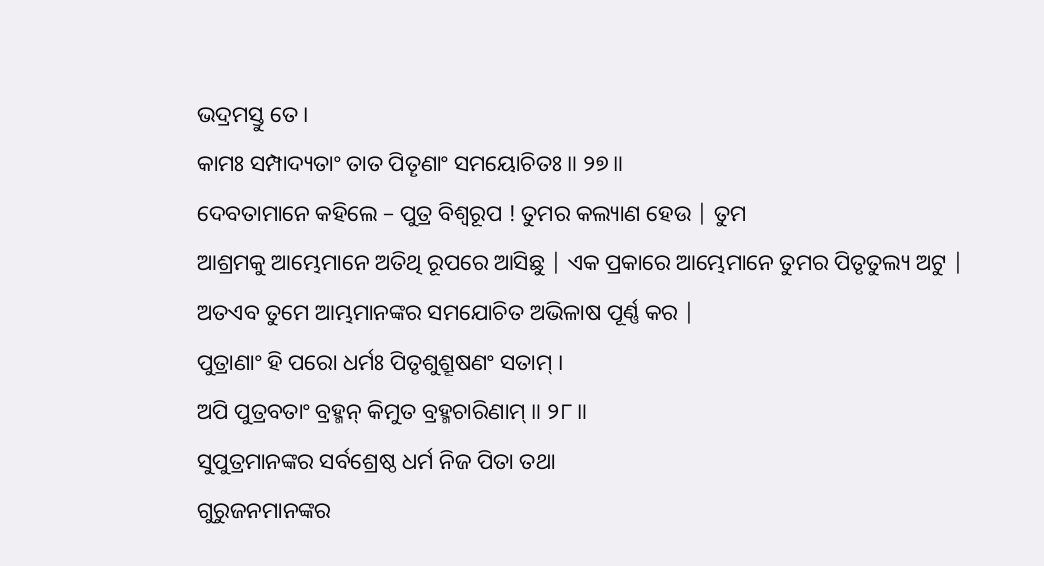ଭଦ୍ରମସ୍ତୁ ତେ ।
କାମଃ ସମ୍ପାଦ୍ୟତାଂ ତାତ ପିତୄଣାଂ ସମୟୋଚିତଃ ॥ ୨୭॥
ଦେବତାମାନେ କହିଲେ – ପୁତ୍ର ବିଶ୍ବରୂପ ! ତୁମର କଲ୍ୟାଣ ହେଉ | ତୁମ
ଆଶ୍ରମକୁ ଆମ୍ଭେମାନେ ଅତିଥି ରୂପରେ ଆସିଛୁ | ଏକ ପ୍ରକାରେ ଆମ୍ଭେମାନେ ତୁମର ପିତୃତୁଲ୍ୟ ଅଟୁ |
ଅତଏବ ତୁମେ ଆମ୍ଭମାନଙ୍କର ସମଯୋଚିତ ଅଭିଳାଷ ପୂର୍ଣ୍ଣ କର |
ପୁତ୍ରାଣାଂ ହି ପରୋ ଧର୍ମଃ ପିତୃଶୁଶ୍ରୂଷଣଂ ସତାମ୍ ।
ଅପି ପୁତ୍ରବତାଂ ବ୍ରହ୍ମନ୍ କିମୁତ ବ୍ରହ୍ମଚାରିଣାମ୍ ॥ ୨୮॥
ସୁପୁତ୍ରମାନଙ୍କର ସର୍ବଶ୍ରେଷ୍ଠ ଧର୍ମ ନିଜ ପିତା ତଥା
ଗୁରୁଜନମାନଙ୍କର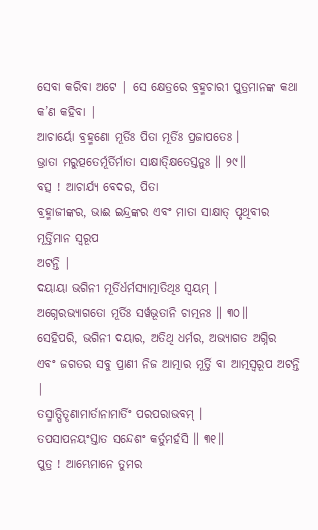ସେବା କରିବା ଅଟେ | ସେ କ୍ଷେତ୍ରରେ ବ୍ରହ୍ମଚାରୀ ପୁତ୍ରମାନଙ୍କ କଥା କ’ଣ କହିବା |
ଆଚାର୍ୟୋ ବ୍ରହ୍ମଣୋ ମୂର୍ତିଃ ପିତା ମୂର୍ତିଃ ପ୍ରଜାପତେଃ ।
ଭ୍ରାତା ମରୁତ୍ପତେର୍ମୂର୍ତିର୍ମାତା ସାକ୍ଷାତ୍କ୍ଷିତେସ୍ତନୁଃ ॥ ୨୯॥
ବତ୍ସ ! ଆଚାର୍ଯ୍ୟ ବେଦର, ପିତା
ବ୍ରହ୍ମାଜୀଙ୍କର, ଭାଈ ଇନ୍ଦ୍ରଙ୍କର ଏବଂ ମାତା ସାକ୍ଷାତ୍ ପୃଥିବୀର ମୂର୍ତ୍ତିମାନ ସ୍ବରୂପ
ଅଟନ୍ତି |
ଦୟାୟା ଭଗିନୀ ମୂର୍ତିର୍ଧର୍ମସ୍ୟାତ୍ମାତିଥିଃ ସ୍ୱୟମ୍ ।
ଅଗ୍ନେରଭ୍ୟାଗତୋ ମୂର୍ତିଃ ସର୍ୱଭୂତାନି ଚାତ୍ମନଃ ॥ ୩୦॥
ସେହିପରି, ଭଗିନୀ ଦୟାର, ଅତିଥି ଧର୍ମର, ଅଭ୍ୟାଗତ ଅଗ୍ନିର
ଏବଂ ଜଗତର ସବୁ ପ୍ରାଣୀ ନିଜ ଆତ୍ମାର ମୂର୍ତ୍ତି ବା ଆତ୍ମସ୍ବରୂପ ଅଟନ୍ତି |
ତସ୍ମାତ୍ପିତୄଣାମାର୍ତାନାମାର୍ତିଂ ପରପରାଭବମ୍ ।
ତପସାପନୟଂସ୍ତାତ ସନ୍ଦେଶଂ କର୍ତୁମର୍ହସି ॥ ୩୧॥
ପୁତ୍ର ! ଆମ୍ଭେମାନେ ତୁମର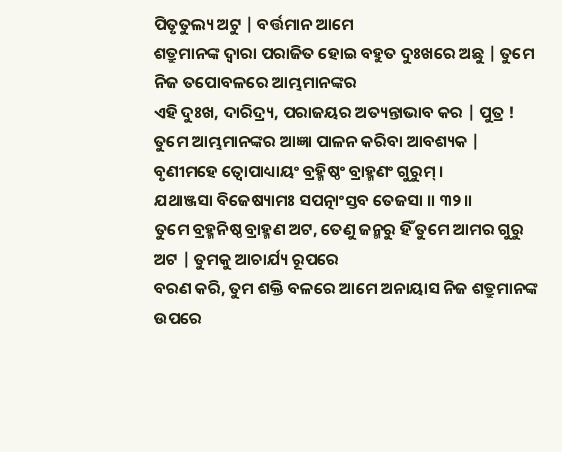ପିତୃତୁଲ୍ୟ ଅଟୁ | ବର୍ତ୍ତମାନ ଆମେ
ଶତ୍ରୁମାନଙ୍କ ଦ୍ବାରା ପରାଜିତ ହୋଇ ବହୁତ ଦୁଃଖରେ ଅଛୁ | ତୁମେ ନିଜ ତପୋବଳରେ ଆମ୍ଭମାନଙ୍କର
ଏହି ଦୁଃଖ, ଦାରିଦ୍ର୍ୟ, ପରାଜୟର ଅତ୍ୟନ୍ତାଭାବ କର | ପୁତ୍ର !
ତୁମେ ଆମ୍ଭମାନଙ୍କର ଆଜ୍ଞା ପାଳନ କରିବା ଆବଶ୍ୟକ |
ବୃଣୀମହେ ତ୍ୱୋପାଧ୍ୟାୟଂ ବ୍ରହ୍ମିଷ୍ଠଂ ବ୍ରାହ୍ମଣଂ ଗୁରୁମ୍ ।
ଯଥାଞ୍ଜସା ବିଜେଷ୍ୟାମଃ ସପତ୍ନାଂସ୍ତବ ତେଜସା ॥ ୩୨॥
ତୁମେ ବ୍ରହ୍ମନିଷ୍ଠ ବ୍ରାହ୍ମଣ ଅଟ, ତେଣୁ ଜନ୍ମରୁ ହିଁ ତୁମେ ଆମର ଗୁରୁ ଅଟ | ତୁମକୁ ଆଚାର୍ଯ୍ୟ ରୂପରେ
ବରଣ କରି, ତୁମ ଶକ୍ତି ବଳରେ ଆମେ ଅନାୟାସ ନିଜ ଶତ୍ରୁମାନଙ୍କ
ଉପରେ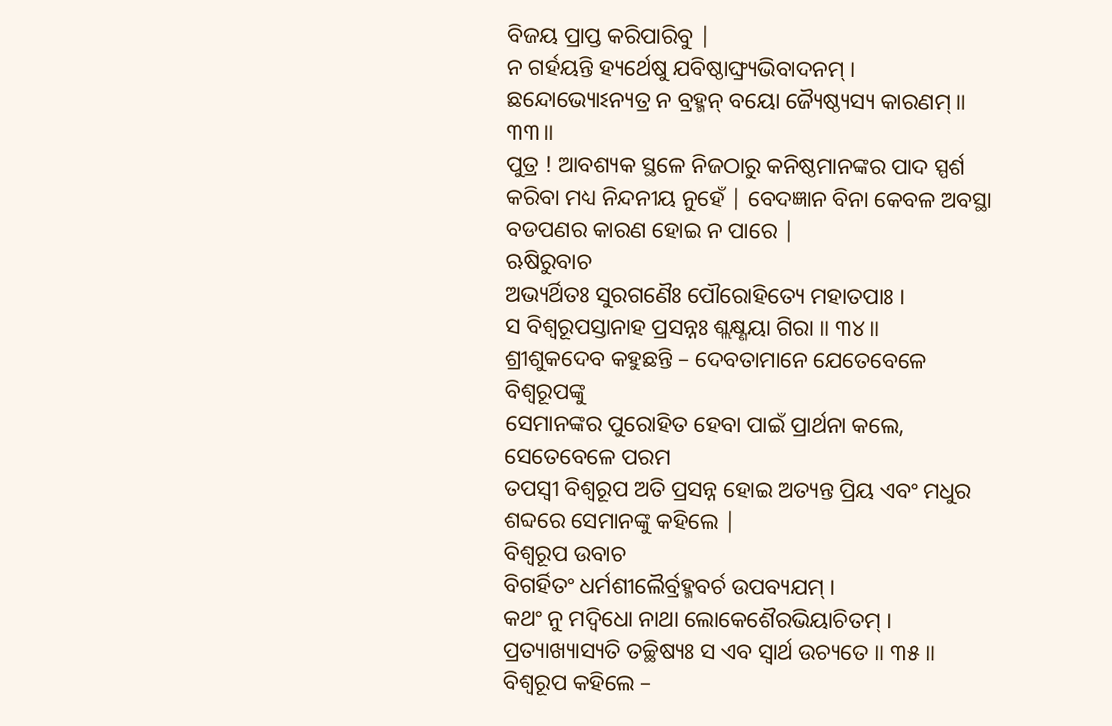ବିଜୟ ପ୍ରାପ୍ତ କରିପାରିବୁ |
ନ ଗର୍ହୟନ୍ତି ହ୍ୟର୍ଥେଷୁ ଯବିଷ୍ଠାଙ୍ଘ୍ର୍ୟଭିବାଦନମ୍ ।
ଛନ୍ଦୋଭ୍ୟୋଽନ୍ୟତ୍ର ନ ବ୍ରହ୍ମନ୍ ବୟୋ ଜ୍ୟୈଷ୍ଠ୍ୟସ୍ୟ କାରଣମ୍ ॥ ୩୩॥
ପୁତ୍ର ! ଆବଶ୍ୟକ ସ୍ଥଳେ ନିଜଠାରୁ କନିଷ୍ଠମାନଙ୍କର ପାଦ ସ୍ପର୍ଶ
କରିବା ମଧ୍ୟ ନିନ୍ଦନୀୟ ନୁହେଁ | ବେଦଜ୍ଞାନ ବିନା କେବଳ ଅବସ୍ଥା ବଡପଣର କାରଣ ହୋଇ ନ ପାରେ |
ଋଷିରୁବାଚ
ଅଭ୍ୟର୍ଥିତଃ ସୁରଗଣୈଃ ପୌରୋହିତ୍ୟେ ମହାତପାଃ ।
ସ ବିଶ୍ୱରୂପସ୍ତାନାହ ପ୍ରସନ୍ନଃ ଶ୍ଲକ୍ଷ୍ଣୟା ଗିରା ॥ ୩୪॥
ଶ୍ରୀଶୁକଦେବ କହୁଛନ୍ତି – ଦେବତାମାନେ ଯେତେବେଳେ ବିଶ୍ବରୂପଙ୍କୁ
ସେମାନଙ୍କର ପୁରୋହିତ ହେବା ପାଇଁ ପ୍ରାର୍ଥନା କଲେ, ସେତେବେଳେ ପରମ
ତପସ୍ବୀ ବିଶ୍ବରୂପ ଅତି ପ୍ରସନ୍ନ ହୋଇ ଅତ୍ୟନ୍ତ ପ୍ରିୟ ଏବଂ ମଧୁର ଶବ୍ଦରେ ସେମାନଙ୍କୁ କହିଲେ |
ବିଶ୍ୱରୂପ ଉବାଚ
ବିଗର୍ହିତଂ ଧର୍ମଶୀଲୈର୍ବ୍ରହ୍ମବର୍ଚ ଉପବ୍ୟଯମ୍ ।
କଥଂ ନୁ ମଦ୍ୱିଧୋ ନାଥା ଲୋକେଶୈରଭିୟାଚିତମ୍ ।
ପ୍ରତ୍ୟାଖ୍ୟାସ୍ୟତି ତଚ୍ଛିଷ୍ୟଃ ସ ଏବ ସ୍ୱାର୍ଥ ଉଚ୍ୟତେ ॥ ୩୫॥
ବିଶ୍ବରୂପ କହିଲେ –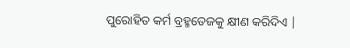ପୁରୋହିତ କର୍ମ ବ୍ରହ୍ମତେଜକୁ କ୍ଷୀଣ କରିଦିଏ |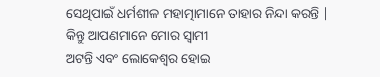ସେଥିପାଇଁ ଧର୍ମଶୀଳ ମହାତ୍ମାମାନେ ତାହାର ନିନ୍ଦା କରନ୍ତି | କିନ୍ତୁ ଆପଣମାନେ ମୋର ସ୍ବାମୀ
ଅଟନ୍ତି ଏବଂ ଲୋକେଶ୍ବର ହୋଇ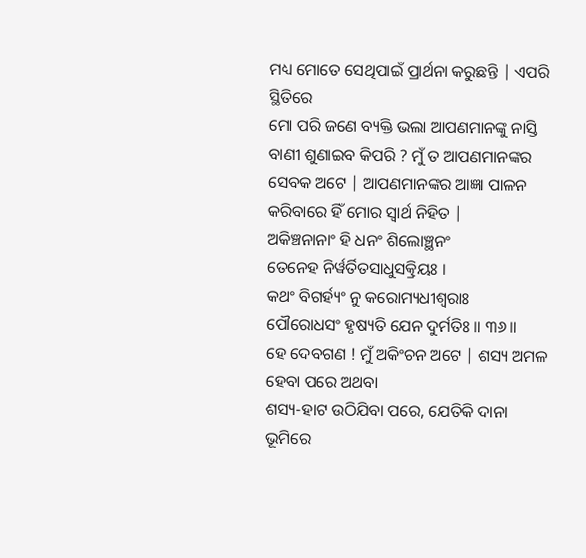ମଧ୍ୟ ମୋତେ ସେଥିପାଇଁ ପ୍ରାର୍ଥନା କରୁଛନ୍ତି | ଏପରି ସ୍ଥିତିରେ
ମୋ ପରି ଜଣେ ବ୍ୟକ୍ତି ଭଲା ଆପଣମାନଙ୍କୁ ନାସ୍ତି ବାଣୀ ଶୁଣାଇବ କିପରି ? ମୁଁ ତ ଆପଣମାନଙ୍କର
ସେବକ ଅଟେ | ଆପଣମାନଙ୍କର ଆଜ୍ଞା ପାଳନ କରିବାରେ ହିଁ ମୋର ସ୍ବାର୍ଥ ନିହିତ |
ଅକିଞ୍ଚନାନାଂ ହି ଧନଂ ଶିଲୋଞ୍ଛନଂ
ତେନେହ ନିର୍ୱର୍ତିତସାଧୁସତ୍କ୍ରିୟଃ ।
କଥଂ ବିଗର୍ହ୍ୟଂ ନୁ କରୋମ୍ୟଧୀଶ୍ୱରାଃ
ପୌରୋଧସଂ ହୃଷ୍ୟତି ଯେନ ଦୁର୍ମତିଃ ॥ ୩୬॥
ହେ ଦେବଗଣ ! ମୁଁ ଅକିଂଚନ ଅଟେ | ଶସ୍ୟ ଅମଳ ହେବା ପରେ ଅଥବା
ଶସ୍ୟ-ହାଟ ଉଠିଯିବା ପରେ, ଯେତିକି ଦାନା
ଭୂମିରେ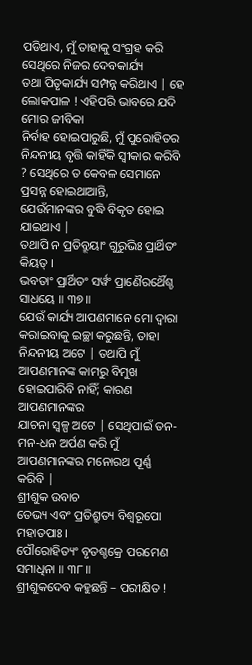ପଡିଥାଏ, ମୁଁ ତାହାକୁ ସଂଗ୍ରହ କରି ସେଥିରେ ନିଜର ଦେବକାର୍ଯ୍ୟ
ତଥା ପିତୃକାର୍ଯ୍ୟ ସମ୍ପନ୍ନ କରିଥାଏ | ହେ ଲୋକପାଳ ! ଏହିପରି ଭାବରେ ଯଦି ମୋର ଜୀବିକା
ନିର୍ବାହ ହୋଇପାରୁଛି, ମୁଁ ପୁରୋହିତର
ନିନ୍ଦନୀୟ ବୃତ୍ତି କାହିଁକି ସ୍ବୀକାର କରିବି ? ସେଥିରେ ତ କେବଳ ସେମାନେ ପ୍ରସନ୍ନ ହୋଇଥାଆନ୍ତି,
ଯେଉଁମାନଙ୍କର ବୁଦ୍ଧି ବିକୃତ ହୋଇ ଯାଇଥାଏ |
ତଥାପି ନ ପ୍ରତିବ୍ରୂୟାଂ ଗୁରୁଭିଃ ପ୍ରାର୍ଥିତଂ କିୟତ୍ ।
ଭବତାଂ ପ୍ରାର୍ଥିତଂ ସର୍ୱଂ ପ୍ରାଣୈରର୍ଥୈଶ୍ଚ ସାଧୟେ ॥ ୩୭॥
ଯେଉଁ କାର୍ଯ୍ୟ ଆପଣମାନେ ମୋ ଦ୍ବାରା କରାଇବାକୁ ଇଚ୍ଛା କରୁଛନ୍ତି, ତାହା ନିନ୍ଦନୀୟ ଅଟେ | ତଥାପି ମୁଁ ଆପଣମାନଙ୍କ କାମରୁ ବିମୁଖ
ହୋଇପାରିବି ନାହିଁ; କାରଣ ଆପଣମାନଙ୍କର
ଯାଚନା ସ୍ବଳ୍ପ ଅଟେ | ସେଥିପାଇଁ ତନ-ମନ-ଧନ ଅର୍ପଣ କରି ମୁଁ ଆପଣମାନଙ୍କର ମନୋରଥ ପୂର୍ଣ୍ଣ
କରିବି |
ଶ୍ରୀଶୁକ ଉବାଚ
ତେଭ୍ୟ ଏବଂ ପ୍ରତିଶ୍ରୁତ୍ୟ ବିଶ୍ୱରୂପୋ ମହାତପାଃ ।
ପୌରୋହିତ୍ୟଂ ବୃତଶ୍ଚକ୍ରେ ପରମେଣ ସମାଧିନା ॥ ୩୮॥
ଶ୍ରୀଶୁକଦେବ କହୁଛନ୍ତି – ପରୀକ୍ଷିତ !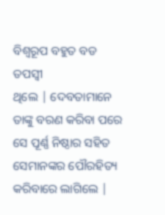ବିଶ୍ବରୂପ ବହୁତ ବଡ ତପସ୍ବୀ
ଥିଲେ | ଦେବତାମାନେ ତାଙ୍କୁ ବରଣ କରିବା ପରେ ସେ ପୂର୍ଣ୍ଣ ନିଷ୍ଠାର ସହିତ ସେମାନଙ୍କର ପୌରହିତ୍ୟ
କରିବାରେ ଲାଗିଲେ |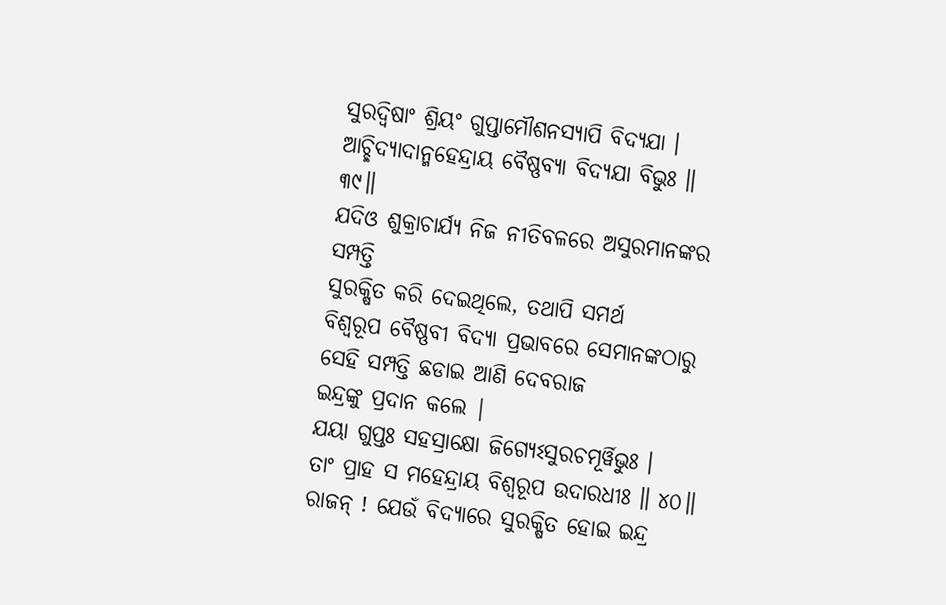ସୁରଦ୍ୱିଷାଂ ଶ୍ରିୟଂ ଗୁପ୍ତାମୌଶନସ୍ୟାପି ବିଦ୍ୟଯା ।
ଆଚ୍ଛିଦ୍ୟାଦାନ୍ମହେନ୍ଦ୍ରାୟ ବୈଷ୍ଣବ୍ୟା ବିଦ୍ୟଯା ବିଭୁଃ ॥ ୩୯॥
ଯଦିଓ ଶୁକ୍ରାଚାର୍ଯ୍ୟ ନିଜ ନୀତିବଳରେ ଅସୁରମାନଙ୍କର ସମ୍ପତ୍ତି
ସୁରକ୍ଷିତ କରି ଦେଇଥିଲେ, ତଥାପି ସମର୍ଥ
ବିଶ୍ବରୂପ ବୈଷ୍ଣବୀ ବିଦ୍ୟା ପ୍ରଭାବରେ ସେମାନଙ୍କଠାରୁ ସେହି ସମ୍ପତ୍ତି ଛଡାଇ ଆଣି ଦେବରାଜ
ଇନ୍ଦ୍ରଙ୍କୁ ପ୍ରଦାନ କଲେ |
ଯୟା ଗୁପ୍ତଃ ସହସ୍ରାକ୍ଷୋ ଜିଗ୍ୟେଽସୁରଚମୂର୍ୱିଭୁଃ ।
ତାଂ ପ୍ରାହ ସ ମହେନ୍ଦ୍ରାୟ ବିଶ୍ୱରୂପ ଉଦାରଧୀଃ ॥ ୪୦॥
ରାଜନ୍ ! ଯେଉଁ ବିଦ୍ୟାରେ ସୁରକ୍ଷିତ ହୋଇ ଇନ୍ଦ୍ର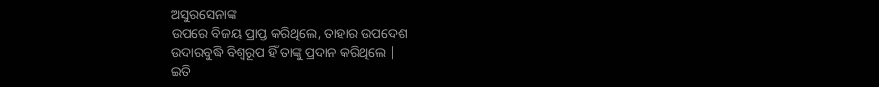ଅସୁରସେନାଙ୍କ
ଉପରେ ବିଜୟ ପ୍ରାପ୍ତ କରିଥିଲେ, ତାହାର ଉପଦେଶ
ଉଦାରବୁଦ୍ଧି ବିଶ୍ବରୂପ ହିଁ ତାଙ୍କୁ ପ୍ରଦାନ କରିଥିଲେ |
ଇତି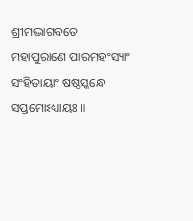ଶ୍ରୀମଦ୍ଭାଗବତେ ମହାପୁରାଣେ ପାରମହଂସ୍ୟାଂ
ସଂହିତାୟାଂ ଷଷ୍ଠସ୍କନ୍ଧେ ସପ୍ତମୋଽଧ୍ୟାୟଃ ॥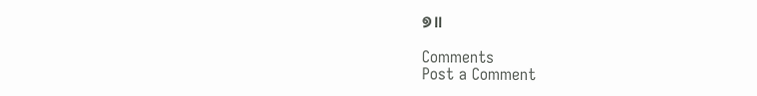୭॥

Comments
Post a Comment